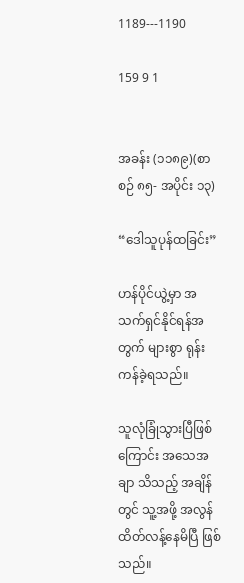1189---1190

159 9 1


အခန်း (၁၁၈၉)(စာစဉ် ၈၅- အပိုင်း ၁၃)

“ဒေါသူပုန်ထခြင်း”

ဟန်ပိုင်ယွဲ့မှာ အသက်ရှင်နိုင်ရန်အတွက် များစွာ ရုန်းကန်ခဲ့ရသည်။

သူလုံခြုံသွားပြီဖြစ်ကြောင်း အသေအချာ သိသည့် အချိန်တွင် သူ့အဖို့ အလွန်ထိတ်လန့်နေမိပြီ ဖြစ်သည်။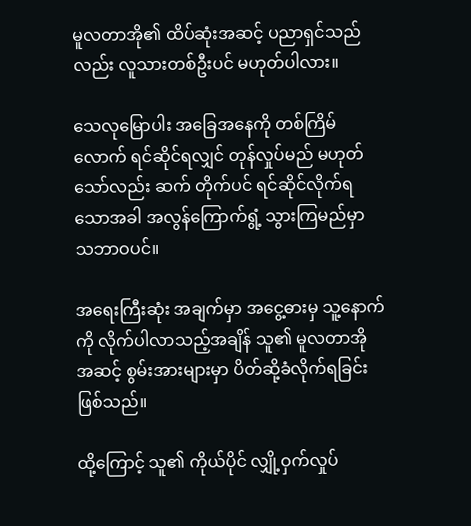မူလတာအို၏ ထိပ်ဆုံးအဆင့် ပညာရှင်သည်လည်း လူသားတစ်ဦးပင် မဟုတ်ပါလား။

သေလုမြောပါး အခြေအနေကို တစ်ကြိမ်လောက် ရင်ဆိုင်ရလျှင် တုန်လှုပ်မည် မဟုတ်သော်လည်း ဆက် တိုက်ပင် ရင်ဆိုင်လိုက်ရသောအခါ အလွန်ကြောက်ရွံ့ သွားကြမည်မှာ သဘာဝပင်။

အရေးကြီးဆုံး အချက်မှာ အငွေ့ဓားမှ သူ့နောက် ကို လိုက်ပါလာသည့်အချိန် သူ၏ မူလတာအို အဆင့် စွမ်းအားများမှာ ပိတ်ဆို့ခံလိုက်ရခြင်း ဖြစ်သည်။

ထို့ကြောင့် သူ၏ ကိုယ်ပိုင် လျှို့ဝှက်လှုပ်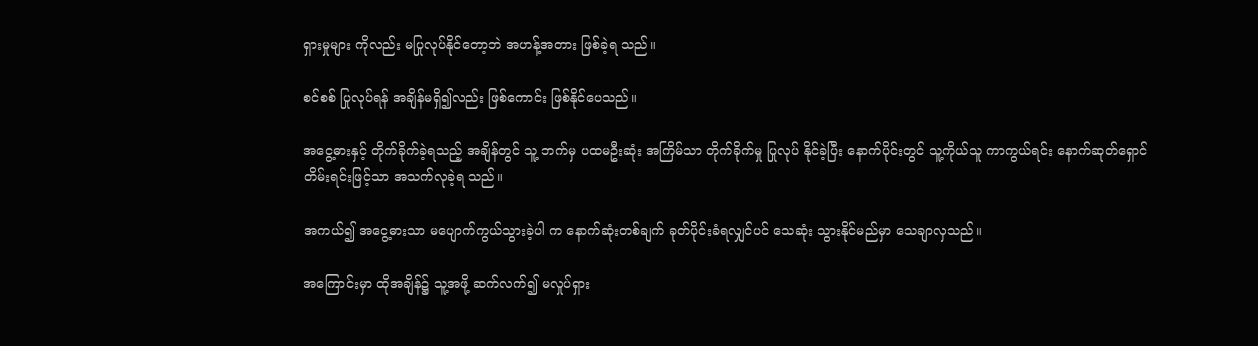ရှားမှုများ ကိုလည်း မပြုလုပ်နိုင်တော့ဘဲ အဟန့်အတား ဖြစ်ခဲ့ရ သည်။

စင်စစ် ပြုလုပ်ရန် အချိန်မရှိ၍လည်း ဖြစ်ကောင်း ဖြစ်နိုင်ပေသည်။

အငွေ့ဓားနှင့် တိုက်ခိုက်ခဲ့ရသည့် အချိန်တွင် သူ့ ဘက်မှ ပထမဦးဆုံး အကြိမ်သာ တိုက်ခိုက်မှု ပြုလုပ် နိုင်ခဲ့ပြီး နောက်ပိုင်းတွင် သူ့ကိုယ်သူ ကာကွယ်ရင်း နောက်ဆုတ်ရှောင် တိမ်းရင်းဖြင့်သာ အသက်လုခဲ့ရ သည်။

အကယ်၍ အငွေ့ဓားသာ မပျောက်ကွယ်သွားခဲ့ပါ က နောက်ဆုံးတစ်ချက် ခုတ်ပိုင်းခံရလျှင်ပင် သေဆုံး သွားနိုင်မည်မှာ သေချာလှသည်။

အကြောင်းမှာ ထိုအချိန်၌ သူ့အဖို့ ဆက်လက်၍ မလှုပ်ရှား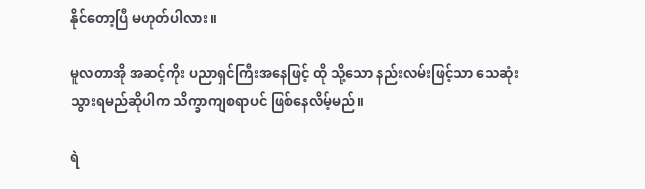နိုင်တော့ပြီ မဟုတ်ပါလား။

မူလတာအို အဆင့်ကိုး ပညာရှင်ကြီးအနေဖြင့် ထို သို့သော နည်းလမ်းဖြင့်သာ သေဆုံးသွားရမည်ဆိုပါက သိက္ခာကျစရာပင် ဖြစ်နေလိမ့်မည်။

ရဲ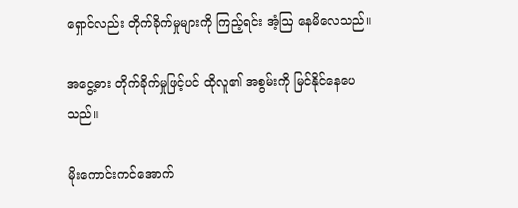ရှောင်လည်း တိုက်ခိုက်မှုများကို ကြည့်ရင်း အံ့ဩ နေမိလေသည်။

အငွေ့ဓား တိုက်ခိုက်မှုဖြင့်ပင် ထိုလူ၏ အစွမ်းကို မြင်နိုင်နေပေသည်။

မိုးကောင်းကင်အောက်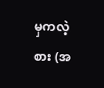မှကလဲ့စား (အ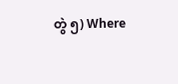တွဲ ၅) Where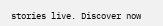stories live. Discover now